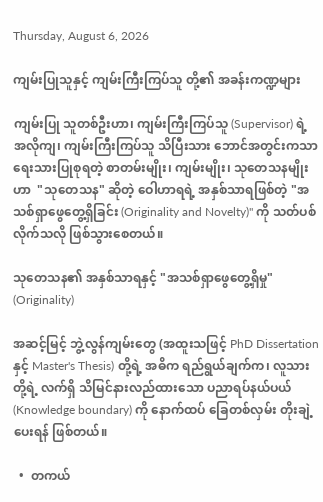Thursday, August 6, 2026

ကျမ်းပြုသူနှင့် ကျမ်းကြီးကြပ်သူ တို့၏ အခန်းကဏ္ဍများ

ကျမ်းပြု သူတစ်ဦးဟာ၊ ကျမ်းကြီးကြပ်သူ (Supervisor) ရဲ့ အလိုကျ၊ ကျမ်းကြီးကြပ်သူ သိပြီးသား ဘောင်အတွင်းကသာ ရေးသားပြုစုရတဲ့ စာတမ်းမျိုး၊ ကျမ်းမျိုး၊ သုတေသနမျိုးဟာ  "သုတေသန" ဆိုတဲ့ ဝေါဟာရရဲ့ အနှစ်သာရဖြစ်တဲ့ "အသစ်ရှာဖွေတွေ့ရှိခြင်း (Originality and Novelty)" ကို သတ်ပစ်လိုက်သလို ဖြစ်သွားစေတယ်။

သုတေသန၏ အနှစ်သာရနှင့် "အသစ်ရှာဖွေတွေ့ရှိမှု" (Originality)

အဆင့်မြင့် ဘွဲ့လွန်ကျမ်းတွေ (အထူးသဖြင့် PhD Dissertation နှင့် Master's Thesis) တို့ရဲ့ အဓိက ရည်ရွယ်ချက်က၊ လူသားတို့ရဲ့ လက်ရှိ သိမြင်နားလည်ထားသော ပညာရပ်နယ်ပယ် (Knowledge boundary) ကို နောက်ထပ် ခြေတစ်လှမ်း တိုးချဲ့ပေးရန် ဖြစ်တယ်။

  •  တကယ်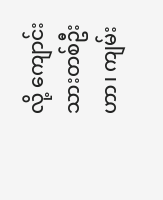လို့ ကျောင်းသားတစ်ဦးဟာ၊ ကျမ်း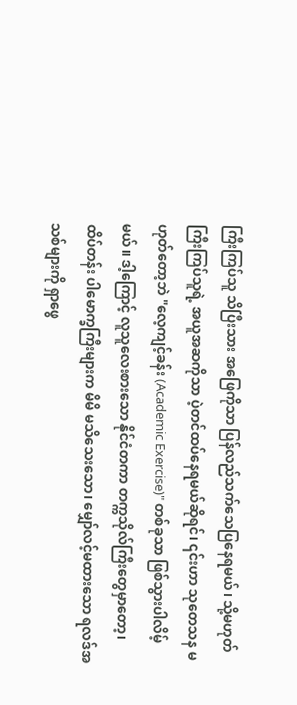ကြီးကြပ်သူ သိပြီးသား အဖြေကိုသာ ပြန်လည်သက်သေပြနေရမယ်၊ သို့မဟုတ် ကြီးကြပ်သူရဲ့ အယူအဆကိုသာ ပဲ့တင်ထပ်နေရမယ်ဆိုရင်၊ ၎င်းဟာ သုတေသန မဟုတ်တော့ဘဲ "လေ့ကျင့်ခန်း (Academic Exercise)" တစ်ခုသာ ဖြစ်သွားပါလိမ့်မယ်။ ဒါ့ကြောင့် လူသူလေးစားသော နိုင်ငံတကာ တက္ကသိုလ်ကြီးတွေမှာတော့၊ ထိပ်တန်း ပါမောက္ခကြီးများက မိမိ မသိသေးသော၊ မျှော်လင့်မထားသော ရလဒ်အသစ်များကို ရှာဖွေ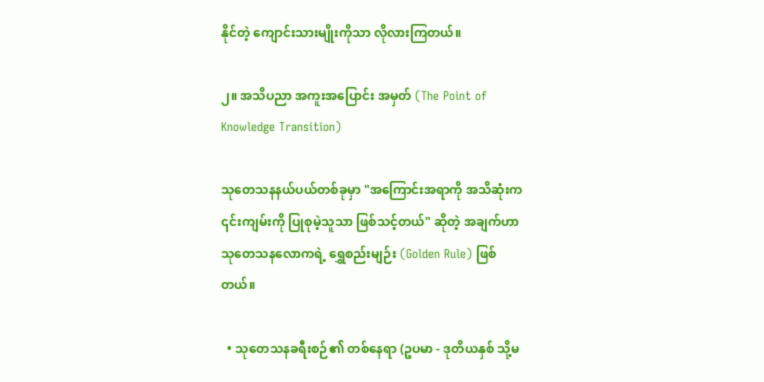နိုင်တဲ့ ကျောင်းသားမျိုးကိုသာ လိုလားကြတယ်။

၂။ အသိပညာ အကူးအပြောင်း အမှတ် (The Point of Knowledge Transition)

သုတေသနနယ်ပယ်တစ်ခုမှာ "အကြောင်းအရာကို အသိဆုံးက ၎င်းကျမ်းကို ပြုစုမဲ့သူသာ ဖြစ်သင့်တယ်" ဆိုတဲ့ အချက်ဟာ သုတေသနလောကရဲ့ ရွှေစည်းမျဉ်း (Golden Rule) ဖြစ်တယ်။

  • သုတေသနခရီးစဉ်၏ တစ်နေရာ (ဥပမာ - ဒုတိယနှစ် သို့မ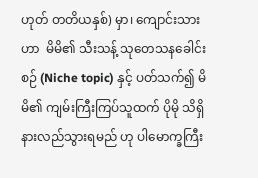ဟုတ် တတိယနှစ်) မှာ၊ ကျောင်းသားဟာ  မိမိ၏ သီးသန့် သုတေသနခေါင်းစဉ် (Niche topic) နှင့် ပတ်သက်၍ မိမိ၏ ကျမ်းကြီးကြပ်သူထက် ပိုမို သိရှိနားလည်သွားရမည် ဟု ပါမောက္ခကြီး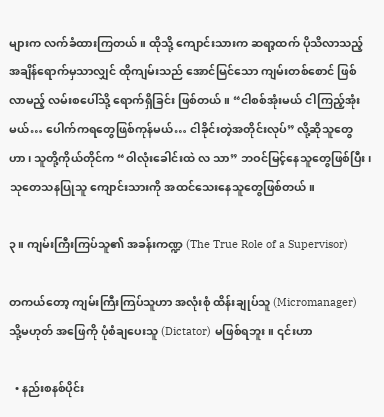များက လက်ခံထားကြတယ်။ ထိုသို့ ကျောင်းသားက ဆရာ့ထက် ပိုသိလာသည့် အချိန်ရောက်မှသာလျှင် ထိုကျမ်းသည် အောင်မြင်သော ကျမ်းတစ်စောင် ဖြစ်လာမည့် လမ်းစပေါ်သို့ ရောက်ရှိခြင်း ဖြစ်တယ်။ “ငါစစ်အုံးမယ် ငါကြည့်အုံးမယ်… ပေါက်ကရတွေဖြစ်ကုန်မယ်… ငါခိုင်းတဲ့အတိုင်းလုပ်” လို့ဆိုသူတွေဟာ၊ သူတို့ကိုယ်တိုင်က “ဝါလုံးခေါင်းထဲ လ သာ” ဘဝင်မြင့်နေသူတွေဖြစ်ပြီး၊ သုတေသနပြုသူ ကျောင်းသားကို အထင်သေးနေသူတွေဖြစ်တယ်။

၃။ ကျမ်းကြီးကြပ်သူ၏ အခန်းကဏ္ဍ (The True Role of a Supervisor)

တကယ်တော့ ကျမ်းကြီးကြပ်သူဟာ အလုံးစုံ ထိန်းချုပ်သူ (Micromanager) သို့မဟုတ် အဖြေကို ပုံစံချပေးသူ (Dictator) မဖြစ်ရဘူး။ ၎င်းဟာ

  • နည်းစနစ်ပိုင်း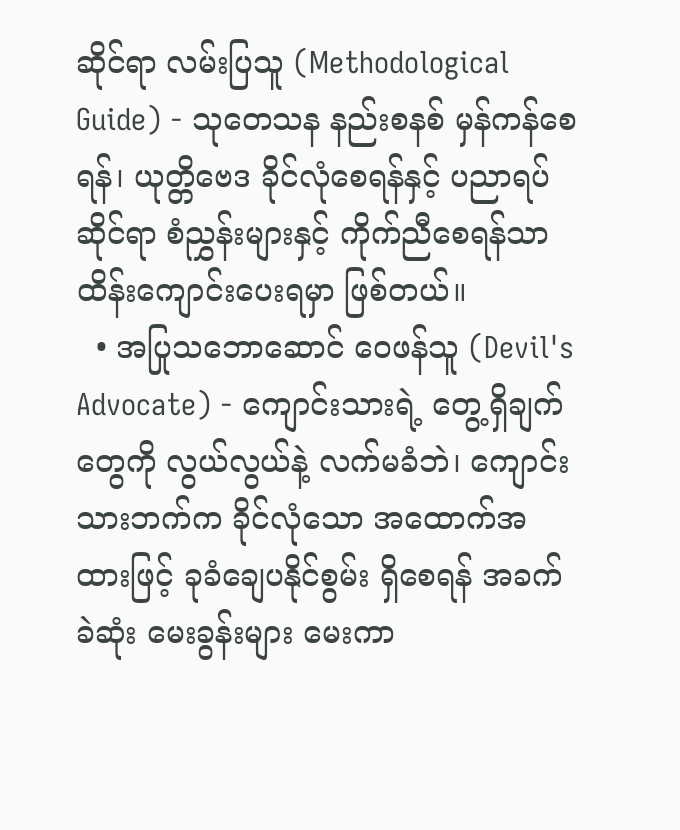ဆိုင်ရာ လမ်းပြသူ (Methodological Guide) - သုတေသန နည်းစနစ် မှန်ကန်စေရန်၊ ယုတ္တိဗေဒ ခိုင်လုံစေရန်နှင့် ပညာရပ်ဆိုင်ရာ စံညွှန်းများနှင့် ကိုက်ညီစေရန်သာ ထိန်းကျောင်းပေးရမှာ ဖြစ်တယ်။
  • အပြုသဘောဆောင် ဝေဖန်သူ (Devil's Advocate) - ကျောင်းသားရဲ့ တွေ့ရှိချက်တွေကို လွယ်လွယ်နဲ့ လက်မခံဘဲ၊ ကျောင်းသားဘက်က ခိုင်လုံသော အထောက်အထားဖြင့် ခုခံချေပနိုင်စွမ်း ရှိစေရန် အခက်ခဲဆုံး မေးခွန်းများ မေးကာ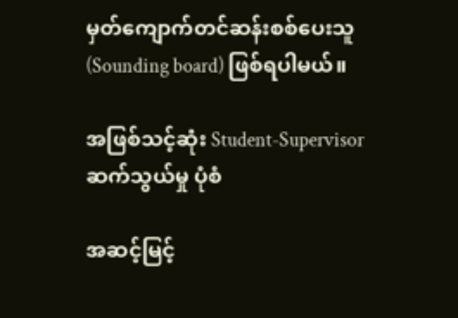မှတ်ကျောက်တင်ဆန်းစစ်ပေးသူ (Sounding board) ဖြစ်ရပါမယ်။

အဖြစ်သင့်ဆုံး Student-Supervisor ဆက်သွယ်မှု ပုံစံ

အဆင့်မြင့်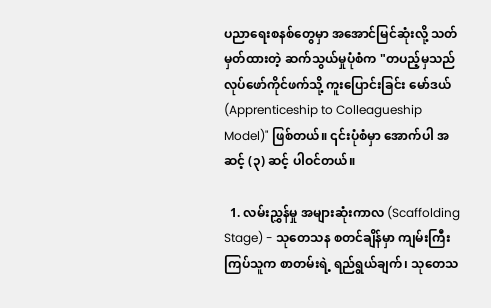ပညာရေးစနစ်တွေမှာ အအောင်မြင်ဆုံးလို့ သတ်မှတ်ထားတဲ့ ဆက်သွယ်မှုပုံစံက "တပည့်မှသည် လုပ်ဖော်ကိုင်ဖက်သို့ ကူးပြောင်းခြင်း မော်ဒယ် (Apprenticeship to Colleagueship Model)" ဖြစ်တယ်။ ၎င်းပုံစံမှာ အောက်ပါ အဆင့် (၃) ဆင့် ပါဝင်တယ်။

  1. လမ်းညွှန်မှု အများဆုံးကာလ (Scaffolding Stage) - သုတေသန စတင်ချိန်မှာ ကျမ်းကြီးကြပ်သူက စာတမ်းရဲ့ ရည်ရွယ်ချက်၊ သုတေသ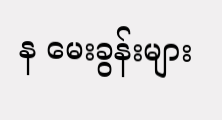န မေးခွန်းများ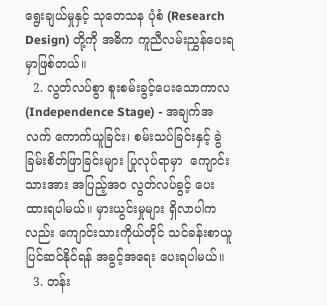ရွေးချယ်မှုနှင့် သုတေသန ပုံစံ (Research Design) တို့ကို အဓိက ကူညီလမ်းညွှန်ပေးရမှာဖြစ်တယ်။
  2. လွတ်လပ်စွာ စူးစမ်းခွင့်ပေးသောကာလ (Independence Stage) - အချက်အလက် ကောက်ယူခြင်း၊ စမ်းသပ်ခြင်းနှင့် ခွဲခြမ်းစိတ်ဖြာခြင်းများ ပြုလုပ်ရာမှာ  ကျောင်းသားအား အပြည့်အဝ လွတ်လပ်ခွင့် ပေးထားရပါမယ်။ မှားယွင်းမှုများ ရှိလာပါကလည်း ကျောင်းသားကိုယ်တိုင် သင်ခန်းစာယူ ပြင်ဆင်နိုင်ရန် အခွင့်အရေး ပေးရပါမယ်။
  3. တန်း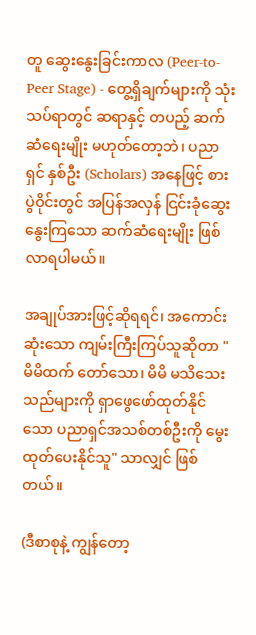တူ ဆွေးနွေးခြင်းကာလ (Peer-to-Peer Stage) - တွေ့ရှိချက်များကို သုံးသပ်ရာတွင် ဆရာနှင့် တပည့် ဆက်ဆံရေးမျိုး မဟုတ်တော့ဘဲ၊ ပညာရှင် နှစ်ဦး (Scholars) အနေဖြင့် စားပွဲဝိုင်းတွင် အပြန်အလှန် ငြင်းခုံဆွေးနွေးကြသော ဆက်ဆံရေးမျိုး ဖြစ်လာရပါမယ်။

အချုပ်အားဖြင့်ဆိုရရင်၊ အကောင်းဆုံးသော ကျမ်းကြီးကြပ်သူဆိုတာ "မိမိထက် တော်သော၊ မိမိ မသိသေးသည်များကို ရှာဖွေဖော်ထုတ်နိုင်သော ပညာရှင်အသစ်တစ်ဦးကို မွေးထုတ်ပေးနိုင်သူ" သာလျှင် ဖြစ်တယ်။

(ဒီစာစုနဲ့ ကျွန်တော့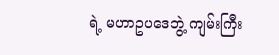ရဲ့ မဟာဥပဒေဘွဲ့ ကျမ်းကြီး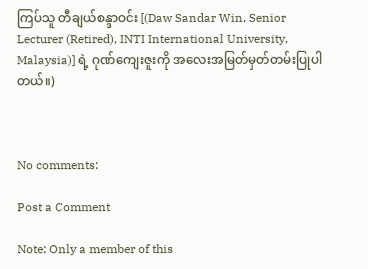ကြပ်သူ တီချယ်စန္ဒာဝင်း [(Daw Sandar Win, Senior Lecturer (Retired), INTI International University, Malaysia)] ရဲ့ ဂုဏ်ကျေးဇူးကို အလေးအမြတ်မှတ်တမ်းပြုပါတယ်။)



No comments:

Post a Comment

Note: Only a member of this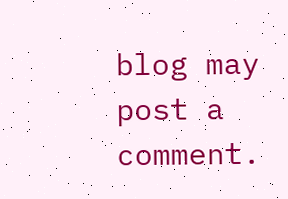blog may post a comment.